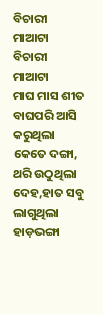ବିଚାରୀ ମାଆଟା
ବିଚାରୀ ମାଆଟା
ମାଘ ମାସ ଶୀତ ବାଘପରି ଆସି
କରୁଥିଲା କେତେ ଦଙ୍ଗା,
ଥରି ଉଠୁଥିଲା ଦେହ,ହାତ ସବୁ
ଲାଗୁଥିଲା ହାଡ଼ଭଙ୍ଗା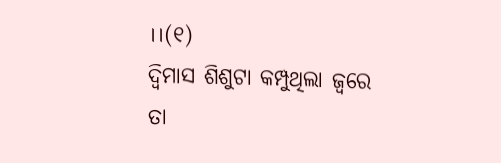।।(୧)
ଦ୍ଵିମାସ ଶିଶୁଟା କମ୍ପୁଥିଲା ଜ୍ୱରେ
ତା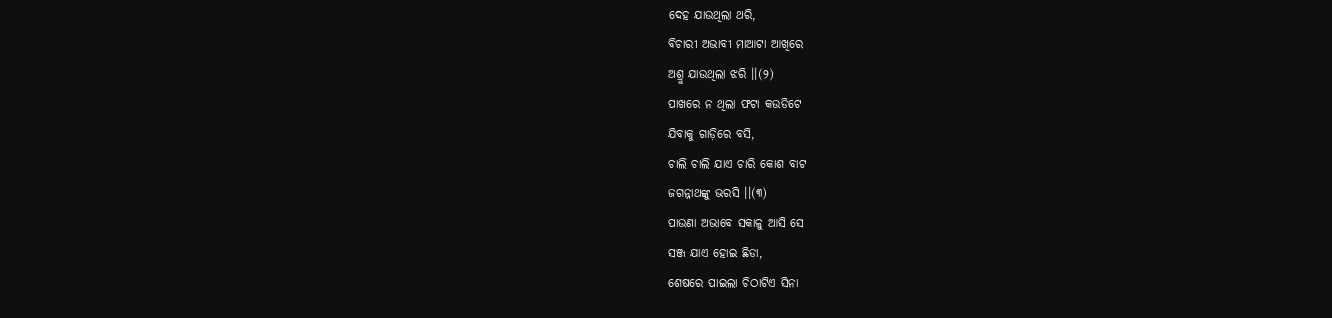ଦେହ ଯାଉଥିଲା ଥରି,
ବିଚାରୀ ଅଭାବୀ ମାଆଟା ଆଖିରେ
ଅଶ୍ରୁ ଯାଉଥିଲା ଝରି ।।(୨)
ପାଖରେ ନ ଥିଲା ଫଟା କଉଡିଟେ
ଯିବାକୁ ଗାଡ଼ିରେ ବସି,
ଚାଲି ଚାଲି ଯାଏ ଚାରି କୋଶ ବାଟ
ଜଗନ୍ନାଥଙ୍କୁ ଭରସି ।।(୩)
ପାଉଣା ଅଭାବେ ସକାଳୁ ଆସି ସେ
ସଞ୍ଜ ଯାଏ ହୋଇ ଛିଡା,
ଶେଷରେ ପାଇଲା ଚିଠାଟିଏ ସିନା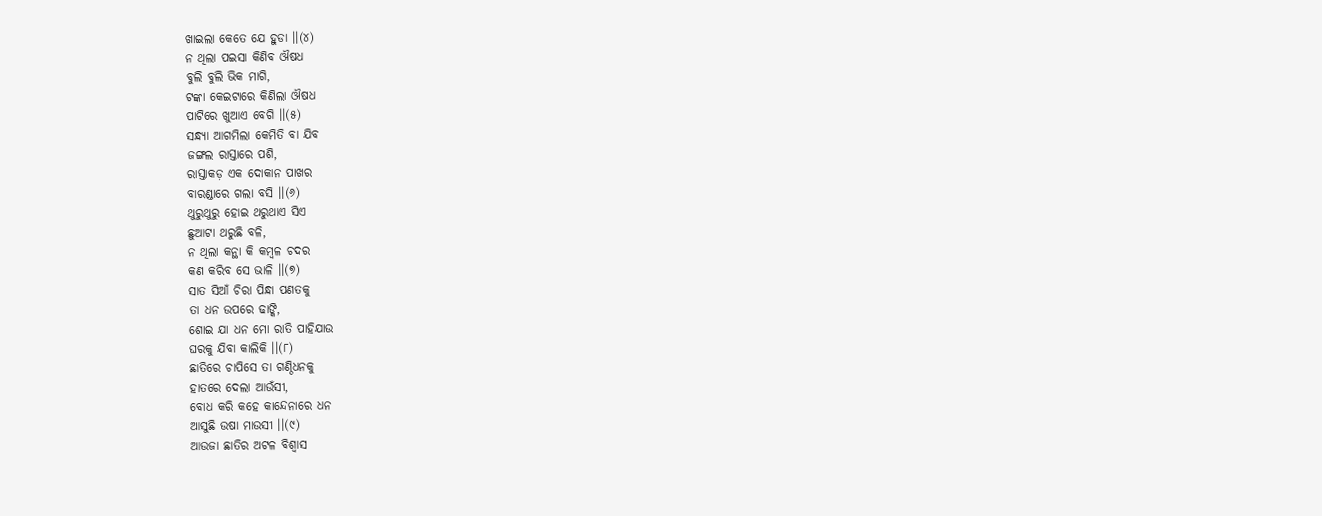ଖାଇଲା କେତେ ଯେ ହୁଡା ।।(୪)
ନ ଥିଲା ପଇସା କିଣିବ ଔଷଧ
ବୁଲି ବୁଲି ଭିକ ମାଗି,
ଟଙ୍କା କେଇଟାରେ କିଣିଲା ଔଷଧ
ପାଟିରେ ଖୁଆଏ ବେଗି ।।(୫)
ସନ୍ଧ୍ୟା ଆଗମିଲା କେମିତି ବା ଯିବ
ଜଙ୍ଗଲ ରାସ୍ତାରେ ପଶି,
ରାସ୍ତାକଡ଼ ଏକ ଦୋକାନ ପାଖର
ବାରଣ୍ଡାରେ ଗଲା ବସି ।।(୬)
ଥୁରୁଥୁରୁ ହୋଇ ଥରୁଥାଏ ସିଏ
ଛୁଆଟା ଥରୁଛି ବଳି,
ନ ଥିଲା କନ୍ଥା କି କମ୍ବଳ ଚଦର
କଣ କରିବ ସେ ଭାଳି ।।(୭)
ସାତ ସିଆଁ ଚିରା ପିନ୍ଧା ପଣତକୁ
ତା ଧନ ଉପରେ ଢାଙ୍କି,
ଶୋଇ ଯା ଧନ ମୋ ରାତି ପାହିଯାଉ
ଘରକୁ ଯିବା କାଲିକି ।।(୮)
ଛାତିରେ ଚାପିସେ ତା ଗଣ୍ଠିଧନକୁ
ହାତରେ ଦେଲା ଆଉଁସୀ,
ବୋଧ କରି କହେ କାନ୍ଦେନାରେ ଧନ
ଆସୁଛି ଉଷା ମାଉସୀ ।।(୯)
ଆଉଜା ଛାତିର ଅଟଳ ବିଶ୍ୱାସ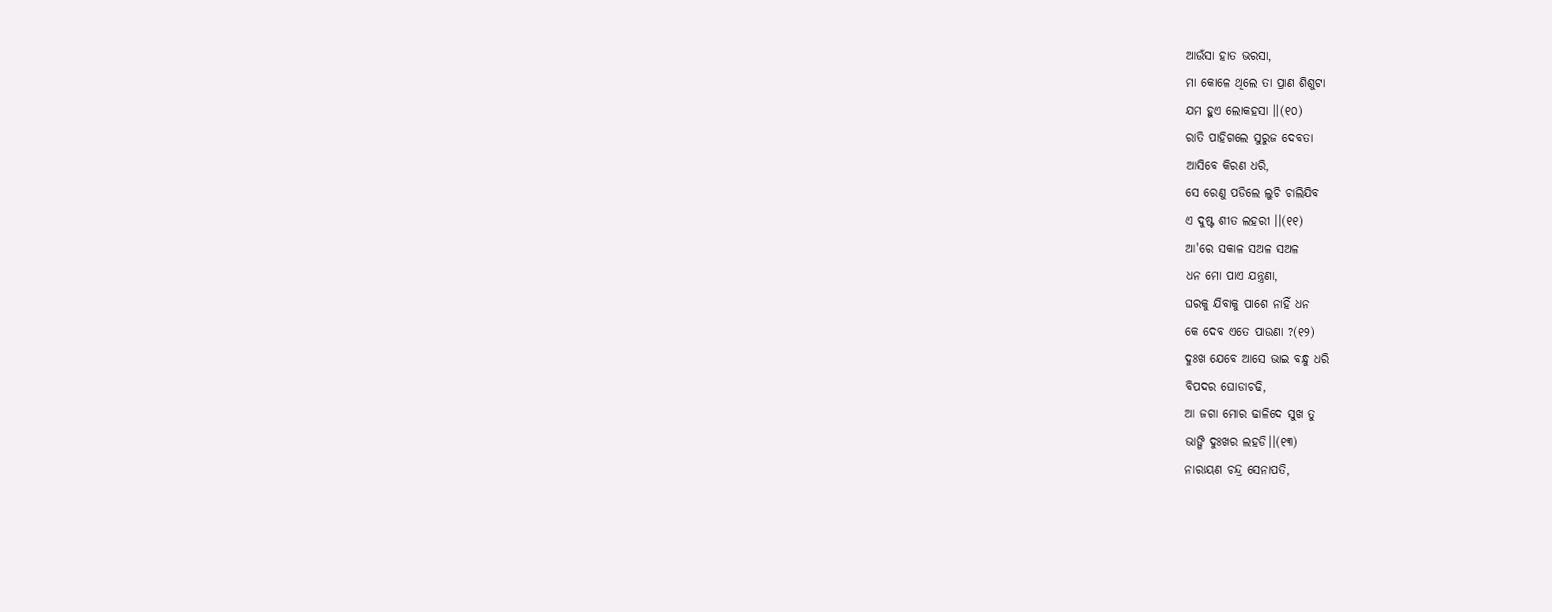ଆଉଁସା ହାତ ଭରସା,
ମା କୋଳେ ଥିଲେ ତା ପ୍ରାଣ ଶିଶୁଟା
ଯମ ହୁଏ ଲୋକହସା ।।(୧୦)
ରାତି ପାହିଗଲେ ସୁରୁଜ ଦେବତା
ଆସିବେ କିରଣ ଧରି,
ସେ ରେଣୁ ପଡିଲେ ଲୁଚି ଚାଲିଯିବ
ଏ ଦୁଷ୍ଟ ଶୀତ ଲହରୀ ।।(୧୧)
ଆ'ରେ ସକାଳ ସଅଳ ସଅଳ
ଧନ ମୋ ପାଏ ଯନ୍ତ୍ରଣା,
ଘରକୁ ଯିବାକୁ ପାଶେ ନାହିଁ ଧନ
କେ ଦେବ ଏତେ ପାଉଣା ?(୧୨)
ଦୁଃଖ ଯେବେ ଆସେ ଭାଇ ବନ୍ଧୁ ଧରି
ବିପଦର ଘୋଡାଚଢି,
ଆ ଜଗା ମୋର ଢାଳିଦେ ସୁଖ ତୁ
ଭାଙ୍ଗି ଦୁଃଖର ଲହଡି।।(୧୩)
ନାରାୟଣ ଚନ୍ଦ୍ର ସେନାପତି,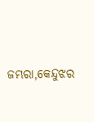ଜମ୍ଭରା,କେନ୍ଦୁଝର